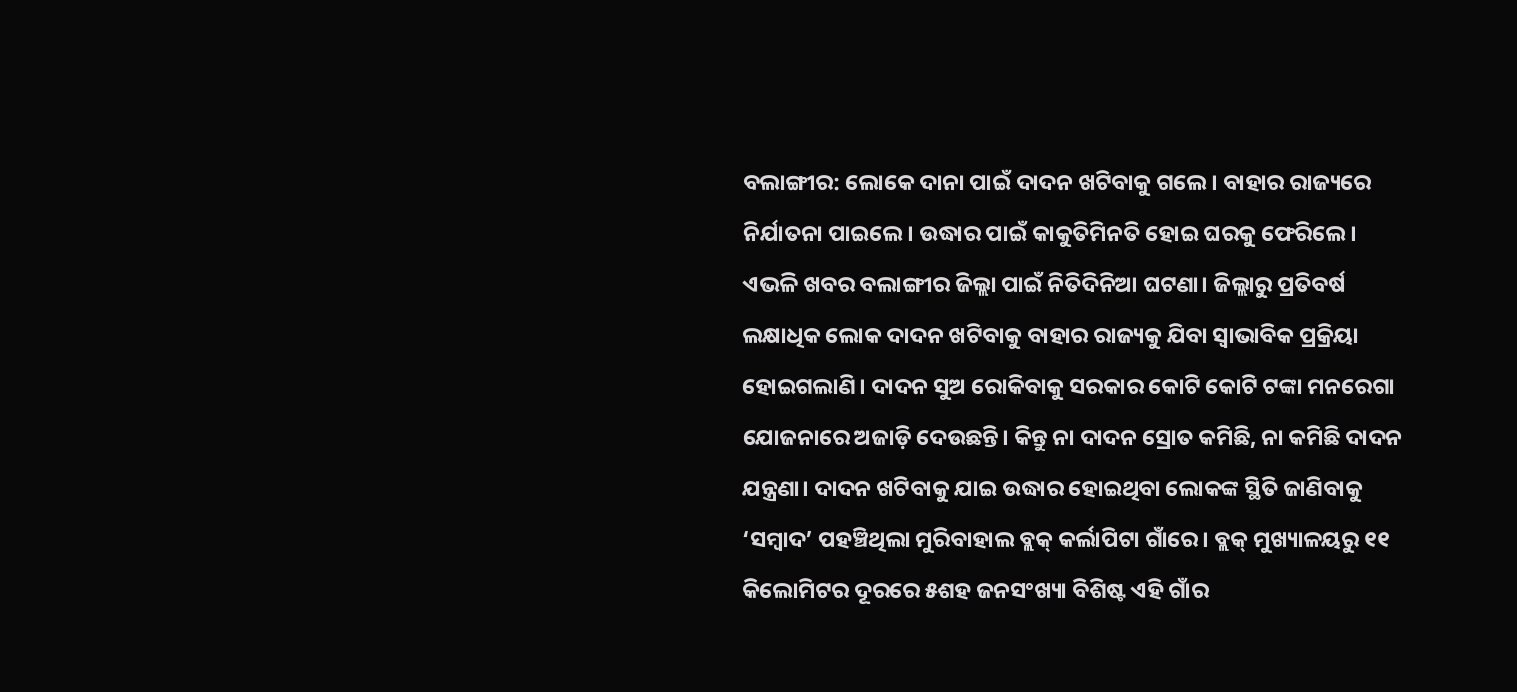ବଲାଙ୍ଗୀର: ଲୋକେ ଦାନା ପାଇଁ ଦାଦନ ଖଟିବାକୁ ଗଲେ। ବାହାର ରାଜ୍ୟରେ ନିର୍ଯାତନା ପାଇଲେ। ଉଦ୍ଧାର ପାଇଁ କାକୁତିମିନତି ହୋଇ ଘରକୁ ଫେରିଲେ। ଏଭଳି ଖବର ବଲାଙ୍ଗୀର ଜିଲ୍ଲା ପାଇଁ ନିତିଦିନିଆ ଘଟଣା। ଜିଲ୍ଲାରୁ ପ୍ରତିବର୍ଷ ଲକ୍ଷାଧିକ ଲୋକ ଦାଦନ ଖଟିବାକୁ ବାହାର ରାଜ୍ୟକୁ ଯିବା ସ୍ବାଭାବିକ ପ୍ରକ୍ରିୟା ହୋଇଗଲାଣି। ଦାଦନ ସୁଅ ରୋକିବାକୁ ସରକାର କୋଟି କୋଟି ଟଙ୍କା ମନରେଗା ଯୋଜନାରେ ଅଜାଡ଼ି ଦେଉଛନ୍ତି। କିନ୍ତୁ ନା ଦାଦନ ସ୍ରୋତ କମିଛି, ନା କମିଛି ଦାଦନ ଯନ୍ତ୍ରଣା। ଦାଦନ ଖଟିବାକୁ ଯାଇ ଉଦ୍ଧାର ହୋଇଥିବା ଲୋକଙ୍କ ସ୍ଥିତି ଜାଣିବାକୁ ‘ସମ୍ବାଦ’ ପହଞ୍ଚିଥିଲା ମୁରିବାହାଲ ବ୍ଲକ୍ କର୍ଲାପିଟା ଗାଁରେ। ବ୍ଲକ୍ ମୁଖ୍ୟାଳୟରୁ ୧୧ କିଲୋମିଟର ଦୂରରେ ୫ଶହ ଜନସଂଖ୍ୟା ବିଶିଷ୍ଟ ଏହି ଗାଁର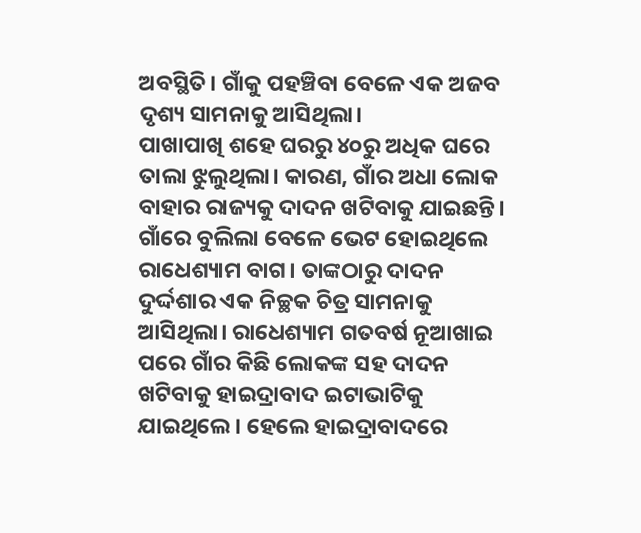ଅବସ୍ଥିତି। ଗାଁକୁ ପହଞ୍ଚିବା ବେଳେ ଏକ ଅଜବ ଦୃଶ୍ୟ ସାମନାକୁ ଆସିଥିଲା।
ପାଖାପାଖି ଶହେ ଘରରୁ ୪୦ରୁ ଅଧିକ ଘରେ ତାଲା ଝୁଲୁଥିଲା। କାରଣ, ଗାଁର ଅଧା ଲୋକ ବାହାର ରାଜ୍ୟକୁ ଦାଦନ ଖଟିବାକୁ ଯାଇଛନ୍ତି। ଗାଁରେ ବୁଲିଲା ବେଳେ ଭେଟ ହୋଇଥିଲେ ରାଧେଶ୍ୟାମ ବାଗ। ତାଙ୍କଠାରୁ ଦାଦନ ଦୁର୍ଦ୍ଦଶାର ଏକ ନିଚ୍ଛକ ଚିତ୍ର ସାମନାକୁ ଆସିଥିଲା। ରାଧେଶ୍ୟାମ ଗତବର୍ଷ ନୂଆଖାଇ ପରେ ଗାଁର କିଛି ଲୋକଙ୍କ ସହ ଦାଦନ ଖଟିବାକୁ ହାଇଦ୍ରାବାଦ ଇଟାଭାଟିକୁ ଯାଇଥିଲେ। ହେଲେ ହାଇଦ୍ରାବାଦରେ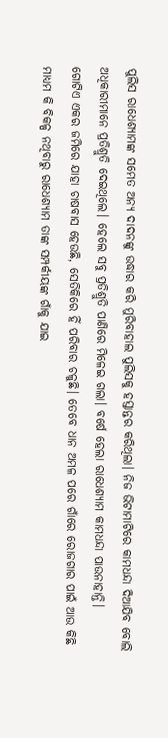ପୁଲିସ ରାଧେଶ୍ୟାମଙ୍କ ସମେତ ଅନ୍ୟ ଦାଦନଙ୍କୁ ଉଦ୍ଧାର କରି ମୁରିବାହାଲ ପୁଲିସକୁ ହସ୍ତାନ୍ତର କରିଥିଲା। ନିଜ ଭିଟାମାଟିରେ କାମଧନ୍ଦା ଦିଆଯିବ ବୋଲି ଅଧିକାରୀମାନେ ପ୍ରତିଶ୍ରୁତି ଦେଇଥିଲେ। ହେଲେ ସବୁ ପ୍ରତିଶ୍ରୁତି ପାଣିରେ ମିଳେଇ ଗଲା। ବର୍ଷେ ହେଲା ରାଧେଶ୍ୟାମ କାମଧନ୍ଦା ପାଉନାହାନ୍ତି।
ଗୋଟିଏ ଏକର ଜମିରେ ଯାହା ଚାଷବାସ ହେଉଛି, ସେତିକିରେ ହିଁ ପରିବାର ଚଳୁଛି। ତେବେ ଧାନ ଅମଳ ପରେ ଗାଁରେ ରୋଜଗାର ପାଇଁ ଆଉ କିଛି ମାଧ୍ୟମ କି ବିକଳ୍ପ ନଥିବାରୁ ରାଧେଶ୍ୟାମ ତାଙ୍କ ସମ୍ପର୍କୀୟଙ୍କ ଗାଁକୁ ଯାଇ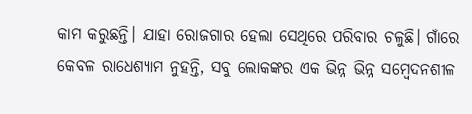କାମ କରୁଛନ୍ତି। ଯାହା ରୋଜଗାର ହେଲା ସେଥିରେ ପରିବାର ଚଳୁଛି। ଗାଁରେ କେବଳ ରାଧେଶ୍ୟାମ ନୁହନ୍ତି, ସବୁ ଲୋକଙ୍କର ଏକ ଭିନ୍ନ ଭିନ୍ନ ସମ୍ବେଦନଶୀଳ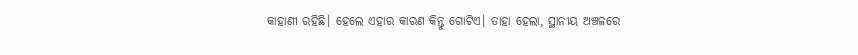କାହାଣୀ ରହିଛି। ହେଲେ ଏହାର କାରଣ କିନ୍ତୁ ଗୋଟିଏ। ତାହା ହେଲା, ସ୍ଥାନୀୟ ଅଞ୍ଚଳରେ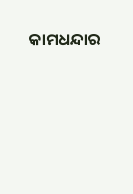କାମଧନ୍ଦାର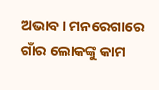ଅଭାବ। ମନରେଗାରେ ଗାଁର ଲୋକଙ୍କୁ କାମ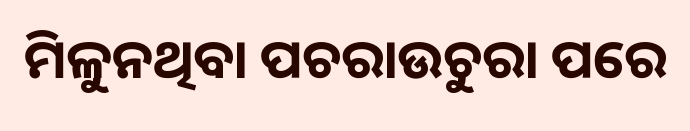ମିଳୁନଥିବା ପଚରାଉଚୁରା ପରେ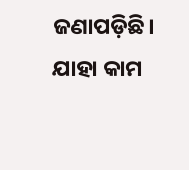ଜଣାପଡ଼ିଛି। ଯାହା କାମ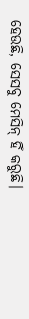ହେଉଛି, ସେସବୁ ମେସିନ୍ ହିଁ କରୁଛି।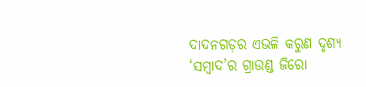ଦାଦନଗଡ଼ର ଏଭଳି କରୁଣ ଦୃଶ୍ୟ ‘ସମ୍ବାଦ’ର ଗ୍ରାଉଣ୍ଡ ଜିରୋ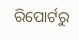ରିପୋର୍ଟରୁ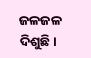ଜଳଜଳ ଦିଶୁଛି।